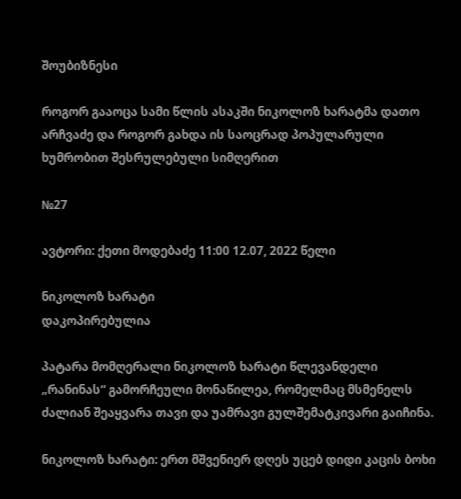შოუბიზნესი

როგორ გააოცა სამი წლის ასაკში ნიკოლოზ ხარატმა დათო არჩვაძე და როგორ გახდა ის საოცრად პოპულარული ხუმრობით შესრულებული სიმღერით

№27

ავტორი: ქეთი მოდებაძე 11:00 12.07, 2022 წელი

ნიკოლოზ ხარატი
დაკოპირებულია

პატარა მომღერალი ნიკოლოზ ხარატი წლევანდელი „რანინას“ გამორჩეული მონაწილეა, რომელმაც მსმენელს ძალიან შეაყვარა თავი და უამრავი გულშემატკივარი გაიჩინა.

ნიკოლოზ ხარატი: ერთ მშვენიერ დღეს უცებ დიდი კაცის ბოხი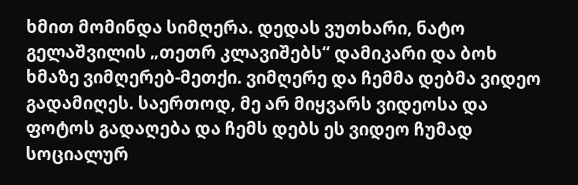ხმით მომინდა სიმღერა. დედას ვუთხარი, ნატო გელაშვილის „თეთრ კლავიშებს“ დამიკარი და ბოხ ხმაზე ვიმღერებ-მეთქი. ვიმღერე და ჩემმა დებმა ვიდეო გადამიღეს. საერთოდ, მე არ მიყვარს ვიდეოსა და ფოტოს გადაღება და ჩემს დებს ეს ვიდეო ჩუმად სოციალურ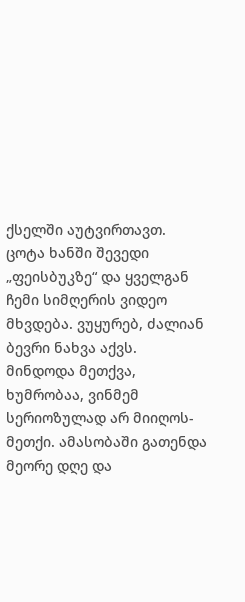ქსელში აუტვირთავთ. ცოტა ხანში შევედი „ფეისბუკზე“ და ყველგან ჩემი სიმღერის ვიდეო მხვდება. ვუყურებ, ძალიან ბევრი ნახვა აქვს. მინდოდა მეთქვა, ხუმრობაა, ვინმემ სერიოზულად არ მიიღოს-მეთქი. ამასობაში გათენდა მეორე დღე და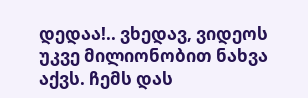დედაა!.. ვხედავ, ვიდეოს უკვე მილიონობით ნახვა აქვს. ჩემს დას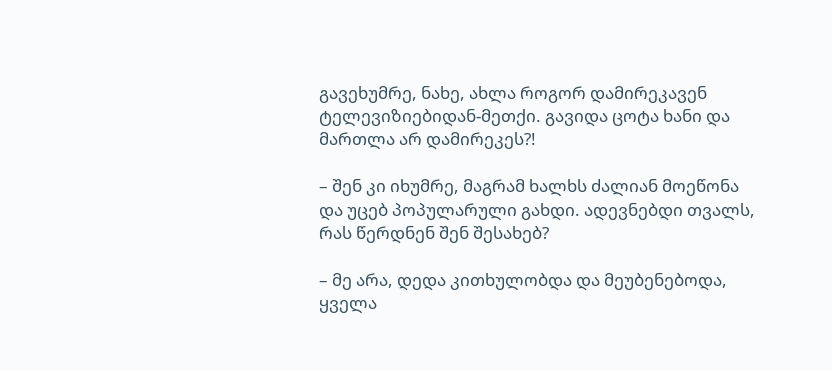გავეხუმრე, ნახე, ახლა როგორ დამირეკავენ ტელევიზიებიდან-მეთქი. გავიდა ცოტა ხანი და მართლა არ დამირეკეს?!

– შენ კი იხუმრე, მაგრამ ხალხს ძალიან მოეწონა და უცებ პოპულარული გახდი. ადევნებდი თვალს, რას წერდნენ შენ შესახებ?

– მე არა, დედა კითხულობდა და მეუბენებოდა, ყველა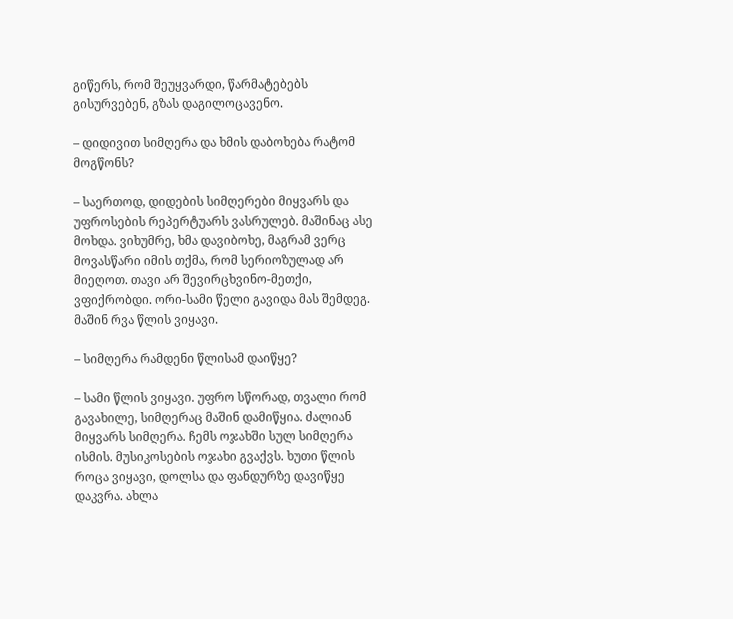გიწერს, რომ შეუყვარდი, წარმატებებს გისურვებენ, გზას დაგილოცავენო.

– დიდივით სიმღერა და ხმის დაბოხება რატომ მოგწონს?

– საერთოდ, დიდების სიმღერები მიყვარს და უფროსების რეპერტუარს ვასრულებ. მაშინაც ასე მოხდა. ვიხუმრე, ხმა დავიბოხე, მაგრამ ვერც მოვასწარი იმის თქმა, რომ სერიოზულად არ მიეღოთ. თავი არ შევირცხვინო-მეთქი, ვფიქრობდი. ორი-სამი წელი გავიდა მას შემდეგ. მაშინ რვა წლის ვიყავი.

– სიმღერა რამდენი წლისამ დაიწყე?

– სამი წლის ვიყავი. უფრო სწორად, თვალი რომ გავახილე, სიმღერაც მაშინ დამიწყია. ძალიან მიყვარს სიმღერა. ჩემს ოჯახში სულ სიმღერა ისმის. მუსიკოსების ოჯახი გვაქვს. ხუთი წლის როცა ვიყავი, დოლსა და ფანდურზე დავიწყე დაკვრა. ახლა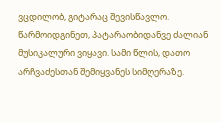ვცდილობ, გიტარაც შევისწავლო. წარმოიდგინეთ, პატარაობიდანვე ძალიან მუსიკალური ვიყავი. სამი წლის, დათო არჩვაძესთან შემიყვანეს სიმღერაზე.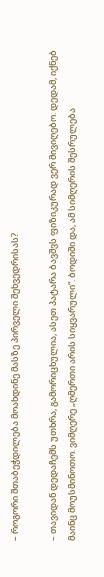– როგორი შთაბეჭდილება მოახდინე მასზე პირველი შეხვედრისას?

– თავიდან დედაჩემს უთხრა, გამორიცხულია, ასეთ პატარა ბავშვს ფიზიკურად ვერ მივიღებო. დედამ, იქნებ მაინც მოუსმინოთო. ვიმღერე „ღმერთი არის სიყვარული“. ბოდიში და, ამ სიმღერის შესრულება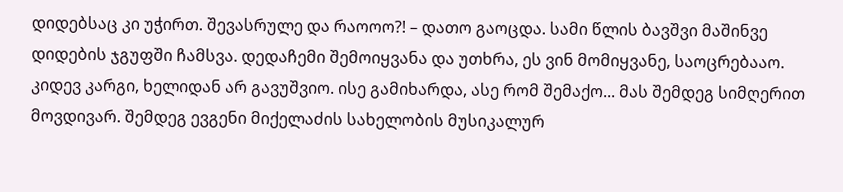დიდებსაც კი უჭირთ. შევასრულე და რაოოო?! – დათო გაოცდა. სამი წლის ბავშვი მაშინვე დიდების ჯგუფში ჩამსვა. დედაჩემი შემოიყვანა და უთხრა, ეს ვინ მომიყვანე, საოცრებააო. კიდევ კარგი, ხელიდან არ გავუშვიო. ისე გამიხარდა, ასე რომ შემაქო... მას შემდეგ სიმღერით მოვდივარ. შემდეგ ევგენი მიქელაძის სახელობის მუსიკალურ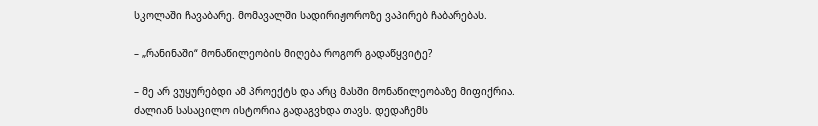სკოლაში ჩავაბარე. მომავალში სადირიჟოროზე ვაპირებ ჩაბარებას.

– „რანინაში“ მონაწილეობის მიღება როგორ გადაწყვიტე?

– მე არ ვუყურებდი ამ პროექტს და არც მასში მონაწილეობაზე მიფიქრია. ძალიან სასაცილო ისტორია გადაგვხდა თავს. დედაჩემს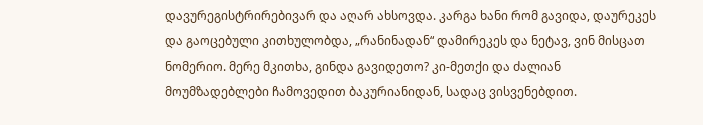დავურეგისტრირებივარ და აღარ ახსოვდა. კარგა ხანი რომ გავიდა, დაურეკეს და გაოცებული კითხულობდა, „რანინადან“ დამირეკეს და ნეტავ, ვინ მისცათ ნომერიო. მერე მკითხა, გინდა გავიდეთო? კი-მეთქი და ძალიან მოუმზადებლები ჩამოვედით ბაკურიანიდან, სადაც ვისვენებდით.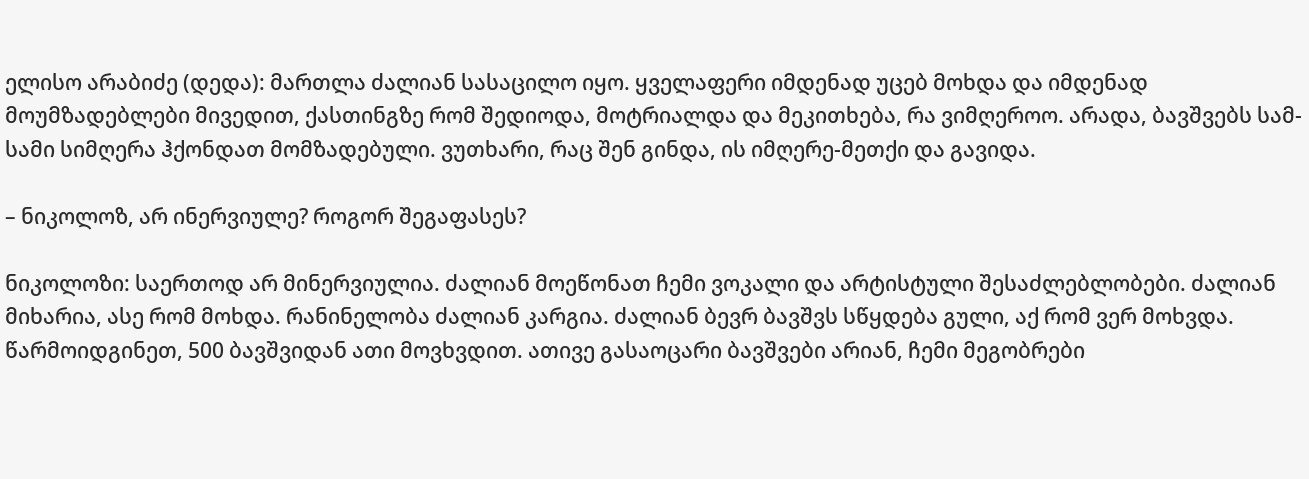ელისო არაბიძე (დედა): მართლა ძალიან სასაცილო იყო. ყველაფერი იმდენად უცებ მოხდა და იმდენად მოუმზადებლები მივედით, ქასთინგზე რომ შედიოდა, მოტრიალდა და მეკითხება, რა ვიმღეროო. არადა, ბავშვებს სამ-სამი სიმღერა ჰქონდათ მომზადებული. ვუთხარი, რაც შენ გინდა, ის იმღერე-მეთქი და გავიდა.

– ნიკოლოზ, არ ინერვიულე? როგორ შეგაფასეს?

ნიკოლოზი: საერთოდ არ მინერვიულია. ძალიან მოეწონათ ჩემი ვოკალი და არტისტული შესაძლებლობები. ძალიან მიხარია, ასე რომ მოხდა. რანინელობა ძალიან კარგია. ძალიან ბევრ ბავშვს სწყდება გული, აქ რომ ვერ მოხვდა. წარმოიდგინეთ, 500 ბავშვიდან ათი მოვხვდით. ათივე გასაოცარი ბავშვები არიან, ჩემი მეგობრები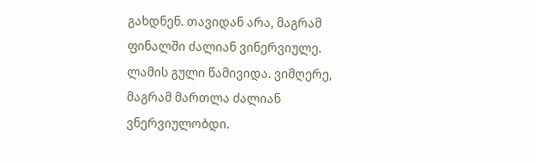გახდნენ. თავიდან არა, მაგრამ ფინალში ძალიან ვინერვიულე. ლამის გული წამივიდა. ვიმღერე, მაგრამ მართლა ძალიან ვნერვიულობდი.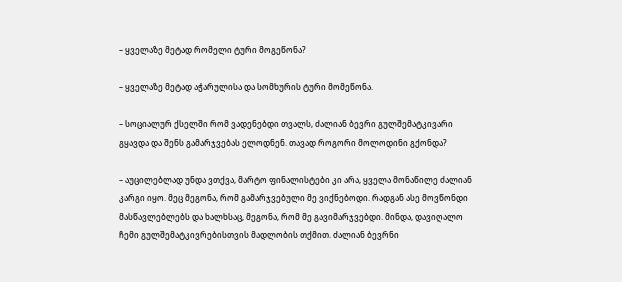– ყველაზე მეტად რომელი ტური მოგეწონა?

– ყველაზე მეტად აჭარულისა და სომხურის ტური მომეწონა.

– სოციალურ ქსელში რომ ვადენებდი თვალს, ძალიან ბევრი გულშემატკივარი გყავდა და შენს გამარჯვებას ელოდნენ. თავად როგორი მოლოდინი გქონდა?

– აუცილებლად უნდა ვთქვა, მარტო ფინალისტები კი არა, ყველა მონაწილე ძალიან კარგი იყო. მეც მეგონა, რომ გამარჯვებული მე ვიქნებოდი. რადგან ასე მოვწონდი მასწავლებლებს და ხალხსაც, მეგონა, რომ მე გავიმარჯვებდი. მინდა, დავიღალო ჩემი გულშემატკივრებისთვის მადლობის თქმით. ძალიან ბევრნი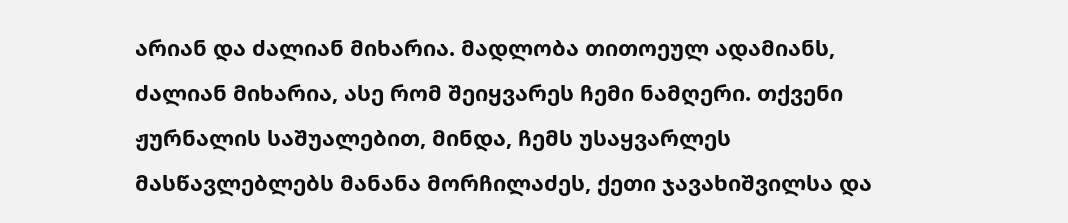არიან და ძალიან მიხარია. მადლობა თითოეულ ადამიანს, ძალიან მიხარია, ასე რომ შეიყვარეს ჩემი ნამღერი. თქვენი ჟურნალის საშუალებით, მინდა, ჩემს უსაყვარლეს მასწავლებლებს მანანა მორჩილაძეს, ქეთი ჯავახიშვილსა და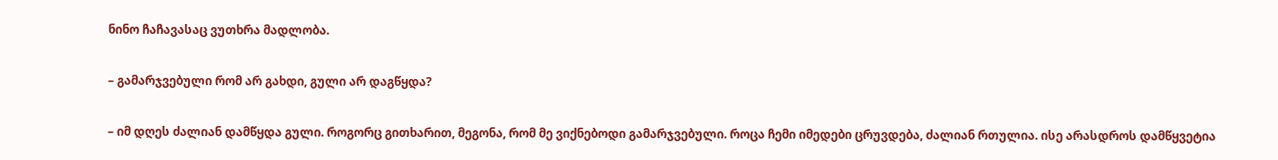ნინო ჩაჩავასაც ვუთხრა მადლობა.

– გამარჯვებული რომ არ გახდი, გული არ დაგწყდა?

– იმ დღეს ძალიან დამწყდა გული. როგორც გითხარით, მეგონა, რომ მე ვიქნებოდი გამარჯვებული. როცა ჩემი იმედები ცრუვდება, ძალიან რთულია. ისე არასდროს დამწყვეტია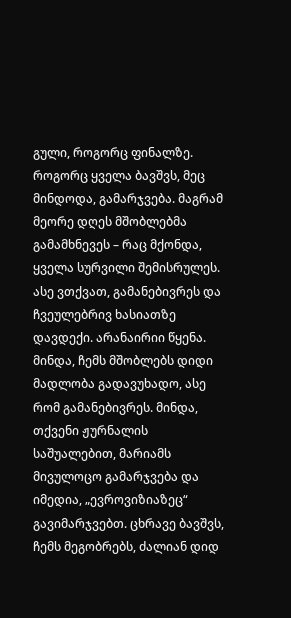გული, როგორც ფინალზე. როგორც ყველა ბავშვს, მეც მინდოდა, გამარჯვება. მაგრამ მეორე დღეს მშობლებმა გამამხნევეს – რაც მქონდა, ყველა სურვილი შემისრულეს. ასე ვთქვათ, გამანებივრეს და ჩვეულებრივ ხასიათზე დავდექი. არანაირიი წყენა. მინდა, ჩემს მშობლებს დიდი მადლობა გადავუხადო, ასე რომ გამანებივრეს. მინდა, თქვენი ჟურნალის საშუალებით, მარიამს მივულოცო გამარჯვება და იმედია, „ევროვიზიაზეც“ გავიმარჯვებთ. ცხრავე ბავშვს, ჩემს მეგობრებს, ძალიან დიდ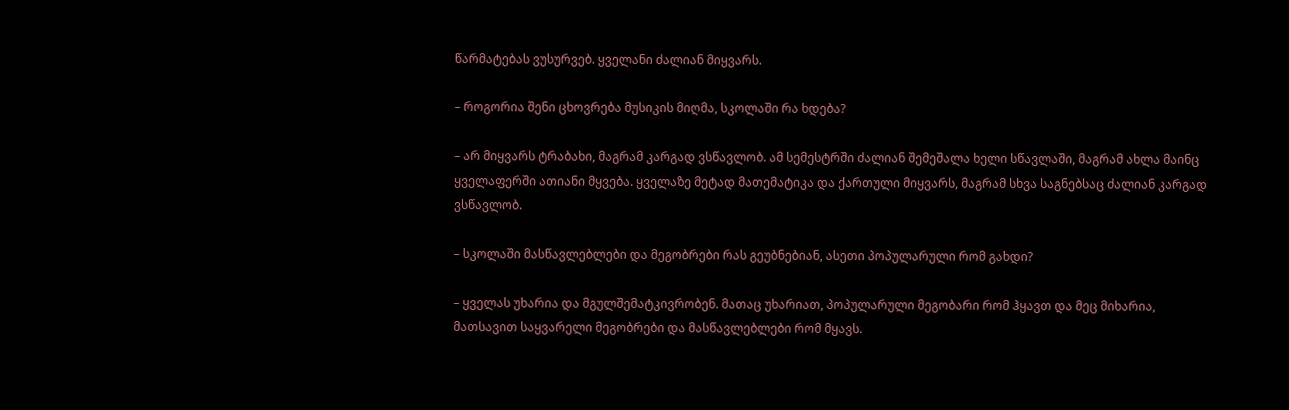წარმატებას ვუსურვებ. ყველანი ძალიან მიყვარს.

– როგორია შენი ცხოვრება მუსიკის მიღმა, სკოლაში რა ხდება?

– არ მიყვარს ტრაბახი, მაგრამ კარგად ვსწავლობ. ამ სემესტრში ძალიან შემეშალა ხელი სწავლაში, მაგრამ ახლა მაინც ყველაფერში ათიანი მყვება. ყველაზე მეტად მათემატიკა და ქართული მიყვარს, მაგრამ სხვა საგნებსაც ძალიან კარგად ვსწავლობ.

– სკოლაში მასწავლებლები და მეგობრები რას გეუბნებიან, ასეთი პოპულარული რომ გახდი?

– ყველას უხარია და მგულშემატკივრობენ. მათაც უხარიათ, პოპულარული მეგობარი რომ ჰყავთ და მეც მიხარია, მათსავით საყვარელი მეგობრები და მასწავლებლები რომ მყავს.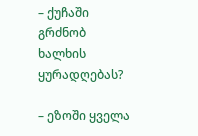– ქუჩაში გრძნობ ხალხის ყურადღებას?

– ეზოში ყველა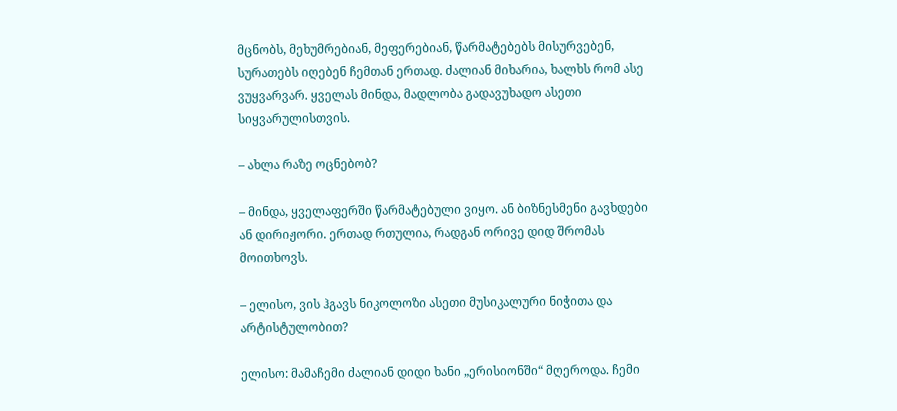მცნობს, მეხუმრებიან, მეფერებიან, წარმატებებს მისურვებენ, სურათებს იღებენ ჩემთან ერთად. ძალიან მიხარია, ხალხს რომ ასე ვუყვარვარ. ყველას მინდა, მადლობა გადავუხადო ასეთი სიყვარულისთვის.

– ახლა რაზე ოცნებობ?

– მინდა, ყველაფერში წარმატებული ვიყო. ან ბიზნესმენი გავხდები ან დირიჟორი. ერთად რთულია, რადგან ორივე დიდ შრომას მოითხოვს.

– ელისო, ვის ჰგავს ნიკოლოზი ასეთი მუსიკალური ნიჭითა და არტისტულობით?

ელისო: მამაჩემი ძალიან დიდი ხანი „ერისიონში“ მღეროდა. ჩემი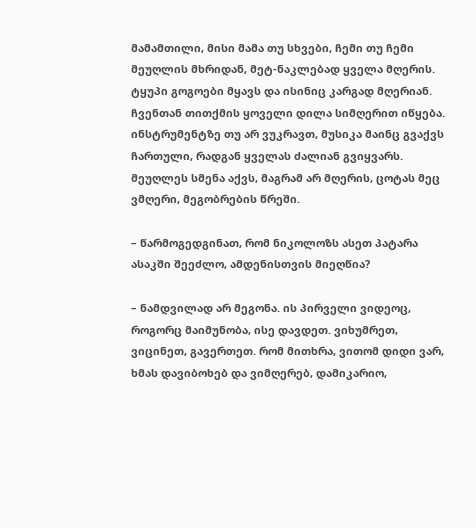მამამთილი, მისი მამა თუ სხვები, ჩემი თუ ჩემი მეუღლის მხრიდან, მეტ-ნაკლებად ყველა მღერის. ტყუპი გოგოები მყავს და ისინიც კარგად მღერიან. ჩვენთან თითქმის ყოველი დილა სიმღერით იწყება. ინსტრუმენტზე თუ არ ვუკრავთ, მუსიკა მაინც გვაქვს ჩართული, რადგან ყველას ძალიან გვიყვარს. მეუღლეს სმენა აქვს, მაგრამ არ მღერის, ცოტას მეც ვმღერი, მეგობრების წრეში.

– წარმოგედგინათ, რომ ნიკოლოზს ასეთ პატარა ასაკში შეეძლო, ამდენისთვის მიეღწია?

– ნამდვილად არ მეგონა. ის პირველი ვიდეოც, როგორც მაიმუნობა, ისე დავდეთ. ვიხუმრეთ, ვიცინეთ, გავერთეთ. რომ მითხრა, ვითომ დიდი ვარ, ხმას დავიბოხებ და ვიმღერებ, დამიკარიო,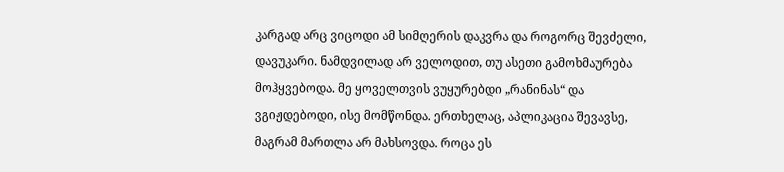კარგად არც ვიცოდი ამ სიმღერის დაკვრა და როგორც შევძელი, დავუკარი. ნამდვილად არ ველოდით, თუ ასეთი გამოხმაურება მოჰყვებოდა. მე ყოველთვის ვუყურებდი „რანინას“ და ვგიჟდებოდი, ისე მომწონდა. ერთხელაც, აპლიკაცია შევავსე, მაგრამ მართლა არ მახსოვდა. როცა ეს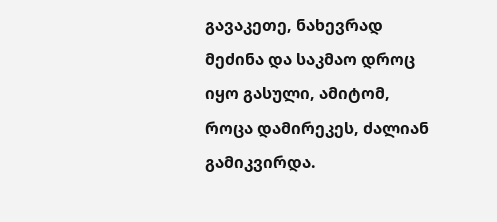გავაკეთე, ნახევრად მეძინა და საკმაო დროც იყო გასული, ამიტომ, როცა დამირეკეს, ძალიან გამიკვირდა.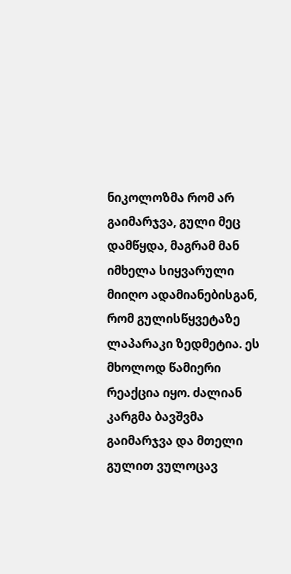ნიკოლოზმა რომ არ გაიმარჯვა, გული მეც დამწყდა, მაგრამ მან იმხელა სიყვარული მიიღო ადამიანებისგან, რომ გულისწყვეტაზე ლაპარაკი ზედმეტია. ეს მხოლოდ წამიერი რეაქცია იყო. ძალიან კარგმა ბავშვმა გაიმარჯვა და მთელი გულით ვულოცავ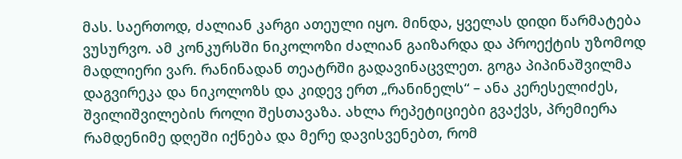მას. საერთოდ, ძალიან კარგი ათეული იყო. მინდა, ყველას დიდი წარმატება ვუსურვო. ამ კონკურსში ნიკოლოზი ძალიან გაიზარდა და პროექტის უზომოდ მადლიერი ვარ. რანინადან თეატრში გადავინაცვლეთ. გოგა პიპინაშვილმა დაგვირეკა და ნიკოლოზს და კიდევ ერთ „რანინელს“ – ანა კერესელიძეს, შვილიშვილების როლი შესთავაზა. ახლა რეპეტიციები გვაქვს, პრემიერა რამდენიმე დღეში იქნება და მერე დავისვენებთ, რომ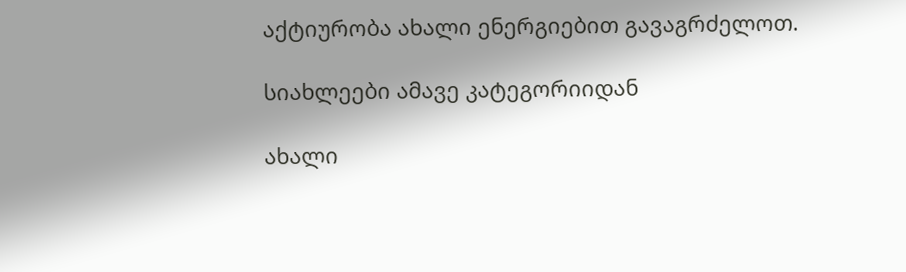აქტიურობა ახალი ენერგიებით გავაგრძელოთ.

სიახლეები ამავე კატეგორიიდან

ახალი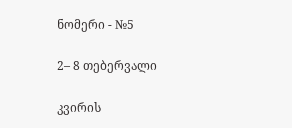ნომერი - №5

2– 8 თებერვალი

კვირის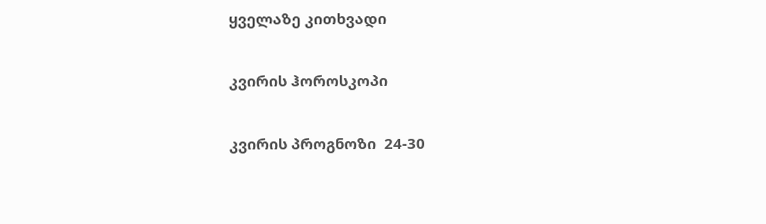ყველაზე კითხვადი

კვირის ჰოროსკოპი

კვირის პროგნოზი  24-30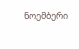ნოემბერი